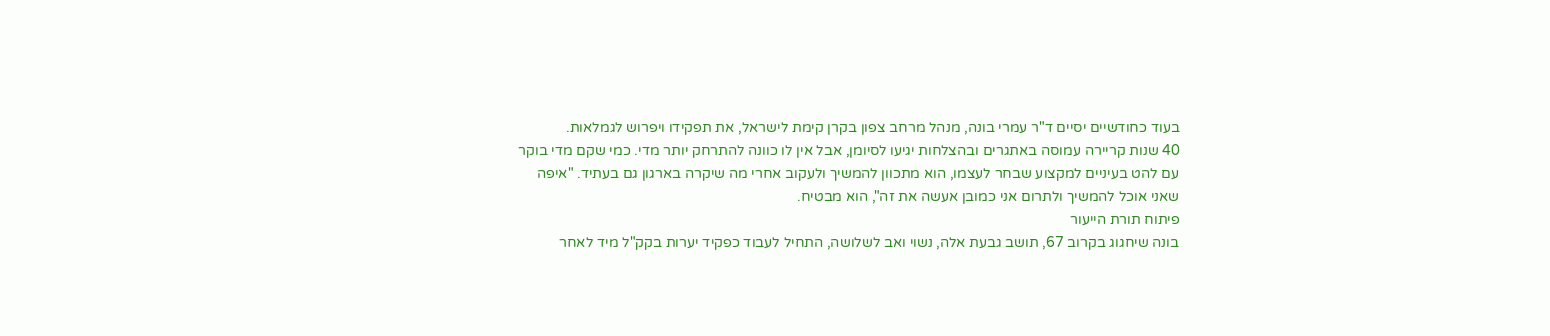בעוד כחודשיים יסיים ד"ר עמרי בונה, מנהל מרחב צפון בקרן קימת לישראל, את תפקידו ויפרוש לגמלאות.
40 שנות קריירה עמוסה באתגרים ובהצלחות יגיעו לסיומן, אבל אין לו כוונה להתרחק יותר מדי. כמי שקם מדי בוקר עם להט בעיניים למקצוע שבחר לעצמו, הוא מתכוון להמשיך ולעקוב אחרי מה שיקרה בארגון גם בעתיד. "איפה שאני אוכל להמשיך ולתרום אני כמובן אעשה את זה", הוא מבטיח.
פיתוח תורת הייעור
בונה שיחגוג בקרוב 67, תושב גבעת אלה, נשוי ואב לשלושה, התחיל לעבוד כפקיד יערות בקק"ל מיד לאחר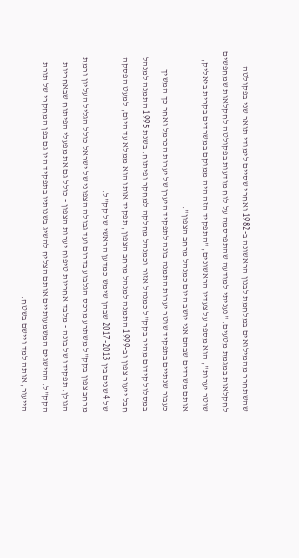שהשתחרר מהמילואים במלחמת לבנון הראשונה ב-1982 ואחרי שסיים לימודי תואר שני בפקולטה לחקלאות במגמת מטעים. "נעניתי למודעה שהתפרסמה על לוח מודעות בפקולטה לחקלאות שמחפשים שוטר יערות", הוא מספר על צעדיו הראשונים, "התפקיד הזה היה ממוקם במשרדים בקרית ביאליק, אותם משרדים שבהם אני יושב היום כמנהל מרחב הצפון".
כעבור שנתיים בתפקיד שוטר יערות התמנה בונה לתפקיד היערן של יערות הכרמל ואחר כך המשיך במסלול קידום מהיר בקק"ל כמנהל אזור וכמנהל מחלקה למחקר ופיתוח. בשנת 1995 התמנה למנהל חבל ייעור צפון וב-1999 התמנה למנהל מרחב הצפון, תפקיד אותו הוא ממלא עד היום, למעט הפסקה של 4 שנים בין 2017-2013 שבהן שימש כמדען הראשי של קק"ל.
מרחב צפון בקק"ל משתרע מרכס הגלבוע בדרום ועד גבולה הצפוני של ישראל כולל הגליל העליון ורמת הגולן. תפקידו של בונה - מלבד אחריות טיפוח יערות הצפון - כולל גם את מפעלי הפיתוח שבאחריות הקק"ל. ההישגים המשמעותיים אותם הצליח להשיג בשנותיו בתפקיד היו גם בפן המחקרי של תורת הייעור, אותה למד ויישם בשטח.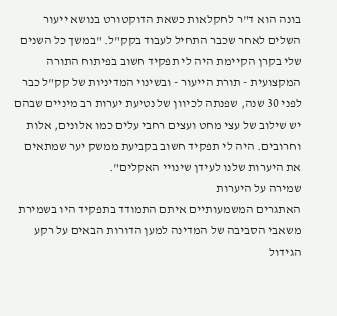בונה הוא ד"ר לחקלאות כשאת הדוקטורט בנושא ייעור השלים לאחר שכבר התחיל לעבוד בקק"ל. "במשך כל השנים שלי בקרן הקיימת היה לי תפקיד חשוב בפיתוח התורה המקצועית - תורת הייעור - ובשינוי המדיניות של קק"ל כבר לפני 30 שנה, שפנתה לכיוון של נטיעת יערות רב מיניים שבהם יש שילוב של עצי מחט ועצים רחבי עלים כמו אלונים, אלות וחרובים. היה לי תפקיד חשוב בקביעת ממשק יער שמתאים את היערות שלנו לעידן שינויי האקלים".
שמירה על היערות
האתגרים המשמעותיים איתם התמודד בתפקיד היו בשמירת משאבי הסביבה של המדינה למען הדורות הבאים על רקע הגידול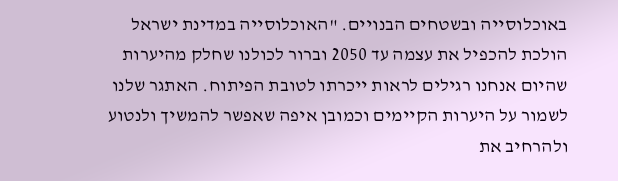באוכלוסייה ובשטחים הבנויים. "האוכלוסייה במדינת ישראל הולכת להכפיל את עצמה עד 2050 וברור לכולנו שחלק מהיערות שהיום אנחנו רגילים לראות ייכרתו לטובת הפיתוח. האתגר שלנו לשמור על היערות הקיימים וכמובן איפה שאפשר להמשיך ולנטוע ולהרחיב את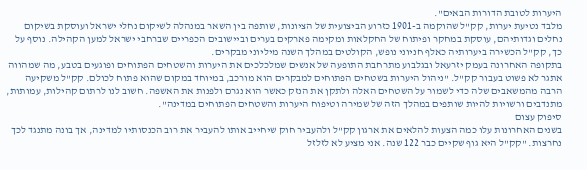היערות לטובת הדורות הבאים".
מלבד נטיעת יערות, קק"ל שהוקמה ב-1901 כזרוע הביצועית של הציונות, שותפה בין השאר במנהלה לשיקום נחלי ישראל ועוסקת בשיקום נחלים וגדותיהם, עוסקת במחקר ופיתוח של החקלאות ומקימה פארקים בערים וביישובים הכפריים שברחבי ישראל למען הקהילה. נוסף על כך, קק"ל הכשירה ביערותיה כאלף חניוני נופש, הקולטים במהלך השנה מיליוני מבקרים.
בתקופה האחרונה בעמק יזרעאל ובגלבוע מתרחבת התופעה של אנשים שמלכלכים את היערות והשטחים הפתוחים ופוגעים בטבע, מה שמהווה אתגר לא פשוט בעבור קק"ל. "ניהול היערות בשטחים הפתוחים למבקרים הוא מורכב, במיוחד במקום שהוא פתוח לכולם. קק"ל משקיעה הרבה מהמשאבים שלה כדי לשמור על השטחים האלה ולתקן את הנזק כאשר הוא נגרם ולפנות את האשפה. חשוב לנו לרתום קהילות, עמותות, מתנדבים ורשויות להיות שותפים במהלך הזה של שמירה וטיפוח היערות והשטחים הפתוחים במדינה".
סיפוק עצום
בשנים האחרונות עלו כמה הצעות להלאים את ארגון קק"ל ולהעביר חוק שיחייב אותו להעביר את רוב הכנסותיו למדינה, אך בונה מתנגד לכך נחרצות. "קק"ל היא גוף שקיים כבר 122 שנה. אני מציע לא לזלזל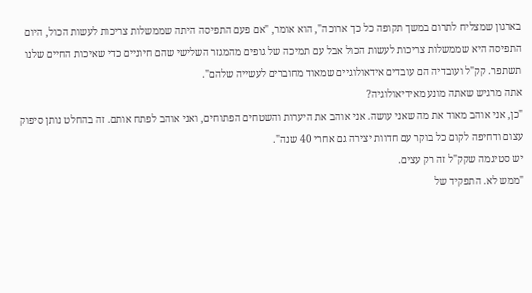בארגון שמצליח לתרום במשך תקופה כל כך ארוכה", הוא אומר, "אם פעם התפיסה היתה שממשלות צריכות לעשות הכול, היום התפיסה היא שממשלות צריכות לעשות הכול אבל עם תמיכה של גופים מהמגזר השלישי שהם חיוניים כדי שאיכות החיים שלנו תשתפר. קק"ל ועובדיה הם עובדים אידאולוגיים שמאוד מחוברים לעשייה שלהם".
אתה מרגיש שאתה מונע מאידיאולוגיה?
"כן, אני אוהב מאוד את מה שאני עושה. אני אוהב את היערות והשטחים הפתוחים, ואני אוהב לפתח אותם. זה בהחלט נותן סיפוק עצום ודחיפה לקום כל בוקר עם חדוות יצירה גם אחרי 40 שנה".
יש סטיגמה שקק"ל זה רק עצים.
"ממש לא. התפקיד של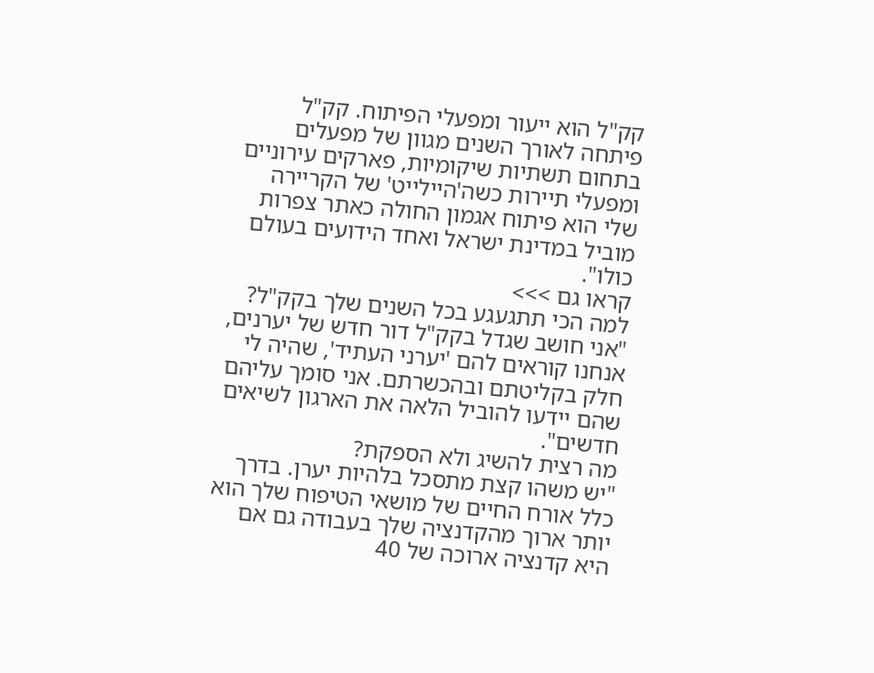קק"ל הוא ייעור ומפעלי הפיתוח. קק"ל פיתחה לאורך השנים מגוון של מפעלים בתחום תשתיות שיקומיות, פארקים עירוניים ומפעלי תיירות כשה'היילייט' של הקריירה שלי הוא פיתוח אגמון החולה כאתר צפרות מוביל במדינת ישראל ואחד הידועים בעולם כולו".
קראו גם >>>
למה הכי תתגעגע בכל השנים שלך בקק"ל?
"אני חושב שגדל בקק"ל דור חדש של יערנים, אנחנו קוראים להם 'יערני העתיד', שהיה לי חלק בקליטתם ובהכשרתם. אני סומך עליהם שהם יידעו להוביל הלאה את הארגון לשיאים חדשים".
מה רצית להשיג ולא הספקת?
"יש משהו קצת מתסכל בלהיות יערן. בדרך כלל אורח החיים של מושאי הטיפוח שלך הוא יותר ארוך מהקדנציה שלך בעבודה גם אם היא קדנציה ארוכה של 40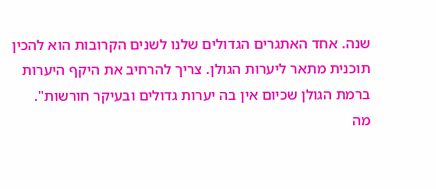שנה. אחד האתגרים הגדולים שלנו לשנים הקרובות הוא להכין תוכנית מתאר ליערות הגולן. צריך להרחיב את היקף היערות ברמת הגולן שכיום אין בה יערות גדולים ובעיקר חורשות".
מה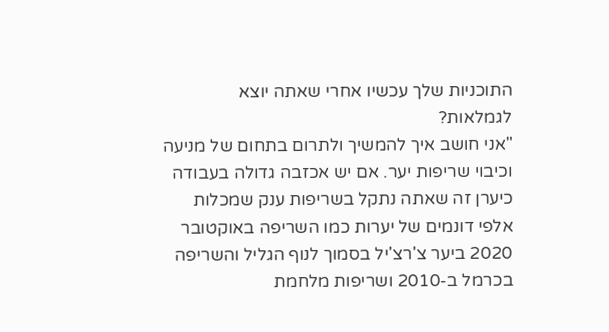התוכניות שלך עכשיו אחרי שאתה יוצא לגמלאות?
"אני חושב איך להמשיך ולתרום בתחום של מניעה וכיבוי שריפות יער. אם יש אכזבה גדולה בעבודה כיערן זה שאתה נתקל בשריפות ענק שמכלות אלפי דונמים של יערות כמו השריפה באוקטובר 2020 ביער צ'רצ'יל בסמוך לנוף הגליל והשריפה בכרמל ב-2010 ושריפות מלחמת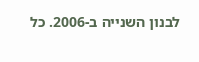לבנון השנייה ב-2006. כל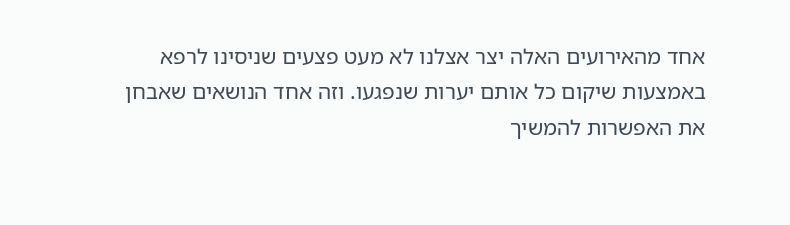אחד מהאירועים האלה יצר אצלנו לא מעט פצעים שניסינו לרפא באמצעות שיקום כל אותם יערות שנפגעו. וזה אחד הנושאים שאבחן את האפשרות להמשיך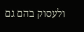ולעסוק בהם גם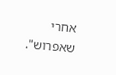אחרי שאפרוש".